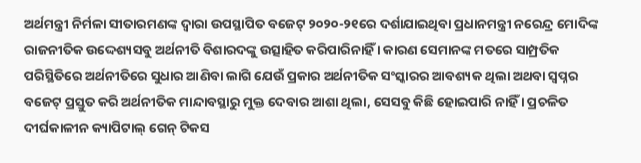ଅର୍ଥମନ୍ତ୍ରୀ ନିର୍ମଳା ସୀତାରମଣଙ୍କ ଦ୍ଵାରା ଉପସ୍ଥାପିତ ବଜେଟ୍ ୨୦୨୦-୨୧ରେ ଦର୍ଶାଯାଇଥିବା ପ୍ରଧାନମନ୍ତ୍ରୀ ନରେନ୍ଦ୍ର ମୋଦିଙ୍କ ରାଜନୀତିକ ଉଦ୍ଦେଶ୍ୟସବୁ ଅର୍ଥନୀତି ବିଶାରଦଙ୍କୁ ଉତ୍ସାହିତ କରିପାରିନାହିଁ । କାରଣ ସେମାନଙ୍କ ମତରେ ସାମ୍ପ୍ରତିକ ପରିସ୍ଥିତିରେ ଅର୍ଥନୀତିରେ ସୁଧାର ଆଣିବା ଲାଗି ଯେଉଁ ପ୍ରକାର ଅର୍ଥନୀତିକ ସଂସ୍କାରର ଆବଶ୍ୟକ ଥିଲା ଅଥବା ସ୍ଵପ୍ନର ବଜେଟ୍ ପ୍ରସ୍ତୁତ କରି ଅର୍ଥନୀତିକ ମାନ୍ଦାବସ୍ଥାରୁ ମୁକ୍ତ ଦେବାର ଆଶା ଥିଲା, ସେସବୁ କିଛି ହୋଇପାରି ନାହିଁ । ପ୍ରଚଳିତ ଦୀର୍ଘକାଳୀନ କ୍ୟାପିଟାଲ୍ ଗେନ୍ ଟିକସ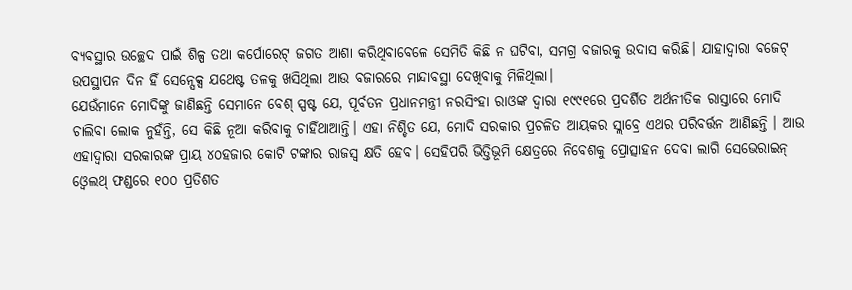ବ୍ୟବସ୍ଥାର ଉଚ୍ଛେଦ ପାଇଁ ଶିଳ୍ପ ତଥା କର୍ପୋରେଟ୍ ଜଗତ ଆଶା କରିଥିବାବେଳେ ସେମିତି କିଛି ନ ଘଟିବା, ସମଗ୍ର ବଜାରକୁ ଉଦାସ କରିଛି। ଯାହାଦ୍ଵାରା ବଜେଟ୍ ଉପସ୍ଥାପନ ଦିନ ହିଁ ସେନ୍ସେକ୍ସ ଯଥେଷ୍ଟ ତଳକୁ ଖସିଥିଲା ଆଉ ବଜାରରେ ମାନ୍ଦାବସ୍ଥା ଦେଖିବାକୁ ମିଳିଥିଲା।
ଯେଉଁମାନେ ମୋଦିଙ୍କୁ ଜାଣିଛନ୍ତି ସେମାନେ ବେଶ୍ ସ୍ପଷ୍ଟ ଯେ, ପୂର୍ବତନ ପ୍ରଧାନମନ୍ତ୍ରୀ ନରସିଂହା ରାଓଙ୍କ ଦ୍ଵାରା ୧୯୯୧ରେ ପ୍ରଦର୍ଶିତ ଅର୍ଥନୀତିକ ରାସ୍ତାରେ ମୋଦି ଚାଲିବା ଲୋକ ନୁହଁନ୍ତି, ସେ କିଛି ନୂଆ କରିବାକୁ ଚାହିଁଥାଆନ୍ତି। ଏହା ନିଶ୍ଚିତ ଯେ, ମୋଦି ସରକାର ପ୍ରଚଳିତ ଆୟକର ସ୍ଲାବ୍ରେ ଏଥର ପରିବର୍ତ୍ତନ ଆଣିଛନ୍ତି । ଆଉ ଏହାଦ୍ଵାରା ସରକାରଙ୍କ ପ୍ରାୟ ୪୦ହଜାର କୋଟି ଟଙ୍କାର ରାଜସ୍ଵ କ୍ଷତି ହେବ। ସେହିପରି ଭିତ୍ତିଭୂମି କ୍ଷେତ୍ରରେ ନିବେଶକୁ ପ୍ରୋତ୍ସାହନ ଦେବା ଲାଗି ସେଭେରାଇନ୍ ଓ୍ବେଲଥ୍ ଫଣ୍ଡରେ ୧୦୦ ପ୍ରତିଶତ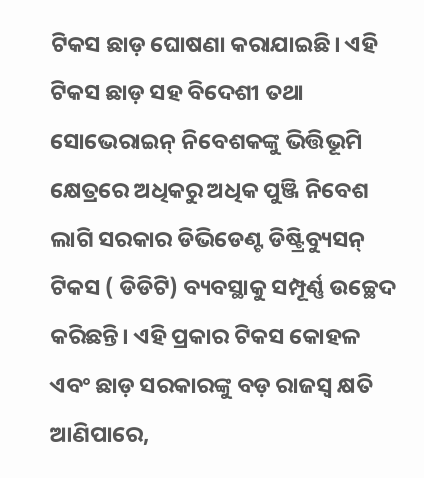ଟିକସ ଛାଡ଼ ଘୋଷଣା କରାଯାଇଛି। ଏହି ଟିକସ ଛାଡ଼ ସହ ବିଦେଶୀ ତଥା ସୋଭେରାଇନ୍ ନିବେଶକଙ୍କୁ ଭିତ୍ତିଭୂମି କ୍ଷେତ୍ରରେ ଅଧିକରୁ ଅଧିକ ପୁଞ୍ଜି ନିବେଶ ଲାଗି ସରକାର ଡିଭିଡେଣ୍ଟ ଡିଷ୍ଟ୍ରିବ୍ୟୁସନ୍ ଟିକସ ( ଡିଡିଟି) ବ୍ୟବସ୍ଥାକୁ ସମ୍ପୂର୍ଣ୍ଣ ଉଚ୍ଛେଦ କରିଛନ୍ତି। ଏହି ପ୍ରକାର ଟିକସ କୋହଳ ଏବଂ ଛାଡ଼ ସରକାରଙ୍କୁ ବଡ଼ ରାଜସ୍ଵ କ୍ଷତି ଆଣିପାରେ,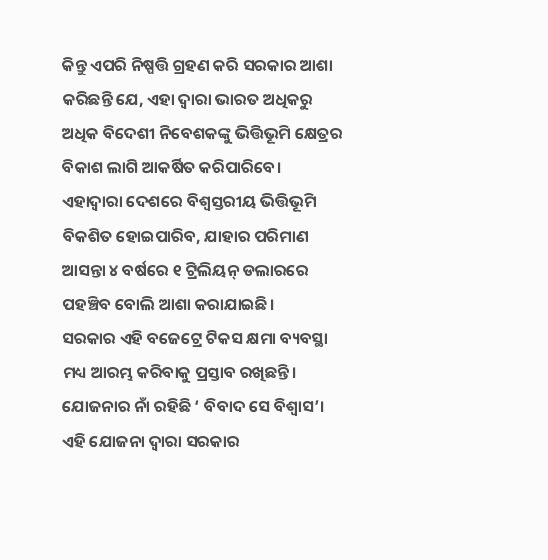କିନ୍ତୁ ଏପରି ନିଷ୍ପତ୍ତି ଗ୍ରହଣ କରି ସରକାର ଆଶା କରିଛନ୍ତି ଯେ, ଏହା ଦ୍ଵାରା ଭାରତ ଅଧିକରୁ ଅଧିକ ବିଦେଶୀ ନିବେଶକଙ୍କୁ ଭିତ୍ତିଭୂମି କ୍ଷେତ୍ରର ବିକାଶ ଲାଗି ଆକର୍ଷିତ କରିପାରିବେ। ଏହାଦ୍ଵାରା ଦେଶରେ ବିଶ୍ଵସ୍ତରୀୟ ଭିତ୍ତିଭୂମି ବିକଶିତ ହୋଇପାରିବ, ଯାହାର ପରିମାଣ ଆସନ୍ତା ୪ ବର୍ଷରେ ୧ ଟ୍ରିଲିୟନ୍ ଡଲାରରେ ପହଞ୍ଚିବ ବୋଲି ଆଶା କରାଯାଇଛି।
ସରକାର ଏହି ବଜେଟ୍ରେ ଟିକସ କ୍ଷମା ବ୍ୟବସ୍ଥା ମଧ୍ୟ ଆରମ୍ଭ କରିବାକୁ ପ୍ରସ୍ତାବ ରଖିଛନ୍ତି। ଯୋଜନାର ନାଁ ରହିଛି ‘ ବିବାଦ ସେ ବିଶ୍ଵାସ’। ଏହି ଯୋଜନା ଦ୍ଵାରା ସରକାର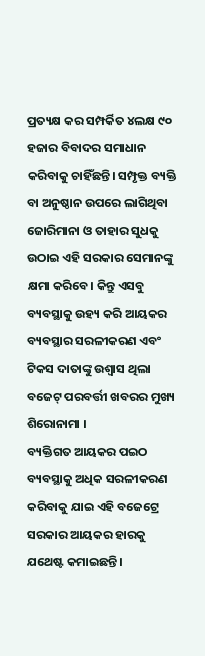ପ୍ରତ୍ୟକ୍ଷ କର ସମ୍ପର୍କିତ ୪ଲକ୍ଷ ୯୦ ହଜାର ବିବାଦର ସମାଧାନ କରିବାକୁ ଚାହିଁଛନ୍ତି। ସମ୍ପୃକ୍ତ ବ୍ୟକ୍ତି ବା ଅନୁଷ୍ଠାନ ଉପରେ ଲାଗିଥିବା ଜୋରିମାନା ଓ ତାହାର ସୁଧକୁ ଉଠାଇ ଏହି ସରକାର ସେମାନଙ୍କୁ କ୍ଷମା କରିବେ। କିନ୍ତୁ ଏସବୁ ବ୍ୟବସ୍ଥାକୁ ଉହ୍ୟ କରି ଆୟକର ବ୍ୟବସ୍ଥାର ସରଳୀକରଣ ଏବଂ ଟିକସ ଦାତାଙ୍କୁ ଉଶ୍ଵାସ ଥିଲା ବଜେଟ୍ ପରବର୍ତ୍ତୀ ଖବରର ମୁଖ୍ୟ ଶିରୋନାମା ।
ବ୍ୟକ୍ତିଗତ ଆୟକର ପଇଠ ବ୍ୟବସ୍ଥାକୁ ଅଧିକ ସରଳୀକରଣ କରିବାକୁ ଯାଇ ଏହି ବଜେଟ୍ରେ ସରକାର ଆୟକର ହାରକୁ ଯଥେଷ୍ଟ କମାଇଛନ୍ତି।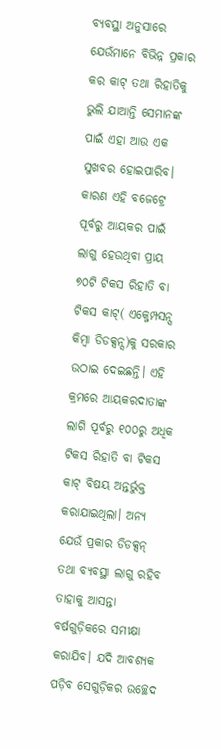ବ୍ୟବସ୍ଥା ଅନୁସାରେ ଯେଉଁମାନେ ବିଭିନ୍ନ ପ୍ରକାର କର କାଟ୍ ତଥା ରିହାତିକୁ ଭୁଲି ଯାଆନ୍ତି ସେମାନଙ୍କ ପାଇଁ ଏହା ଆଉ ଏକ ସୁଖବର ହୋଇପାରିବ। କାରଣ ଏହି ବଜେଟ୍ରେ ପୂର୍ବରୁ ଆୟକର ପାଇଁ ଲାଗୁ ହେଉଥିବା ପ୍ରାୟ ୭୦ଟି ଟିକସ ରିହାତି ବା ଟିକସ କାଟ୍( ଏକ୍ଜେମ୍ପସନ୍ସ କିମ୍ବା ଡିଡକ୍ସନ୍ସ)କୁ ସରକାର ଉଠାଇ ଦେଇଛନ୍ତି। ଏହି କ୍ରମରେ ଆୟକରଦାତାଙ୍କ ଲାଗି ପୂର୍ବରୁ ୧୦୦ରୁ ଅଧିକ ଟିକସ ରିହାତି ବା ଟିକସ କାଟ୍ ବିଷୟ ଅନ୍ତର୍ଭୁକ୍ତ କରାଯାଇଥିଲା। ଅନ୍ୟ ଯେଉଁ ପ୍ରକାର ଡିଡକ୍ସନ୍ ତଥା ବ୍ୟବସ୍ଥା ଲାଗୁ ରହିବ ତାହାକୁ ଆସନ୍ତା ବର୍ଷଗୁଡ଼ିକରେ ସମୀକ୍ଷା କରାଯିବ। ଯଦି ଆବଶ୍ୟକ ପଡ଼ିବ ସେଗୁଡ଼ିକର ଉଚ୍ଛେଦ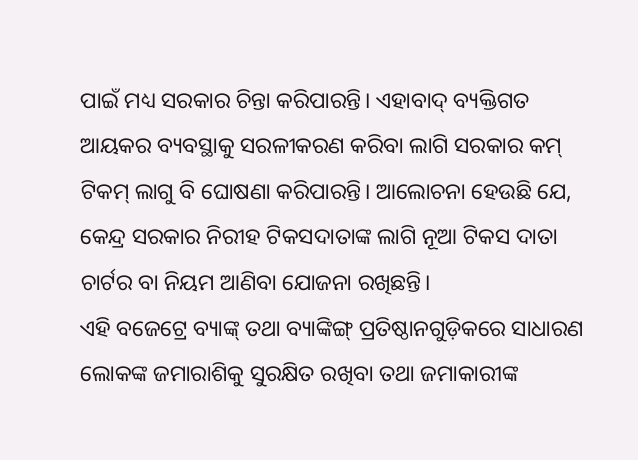ପାଇଁ ମଧ୍ୟ ସରକାର ଚିନ୍ତା କରିପାରନ୍ତି। ଏହାବାଦ୍ ବ୍ୟକ୍ତିଗତ ଆୟକର ବ୍ୟବସ୍ଥାକୁ ସରଳୀକରଣ କରିବା ଲାଗି ସରକାର କମ୍ ଟିକମ୍ ଲାଗୁ ବି ଘୋଷଣା କରିପାରନ୍ତି। ଆଲୋଚନା ହେଉଛି ଯେ, କେନ୍ଦ୍ର ସରକାର ନିରୀହ ଟିକସଦାତାଙ୍କ ଲାଗି ନୂଆ ଟିକସ ଦାତା ଚାର୍ଟର ବା ନିୟମ ଆଣିବା ଯୋଜନା ରଖିଛନ୍ତି।
ଏହି ବଜେଟ୍ରେ ବ୍ୟାଙ୍କ୍ ତଥା ବ୍ୟାଙ୍କିଙ୍ଗ୍ ପ୍ରତିଷ୍ଠାନଗୁଡ଼ିକରେ ସାଧାରଣ ଲୋକଙ୍କ ଜମାରାଶିକୁ ସୁରକ୍ଷିତ ରଖିବା ତଥା ଜମାକାରୀଙ୍କ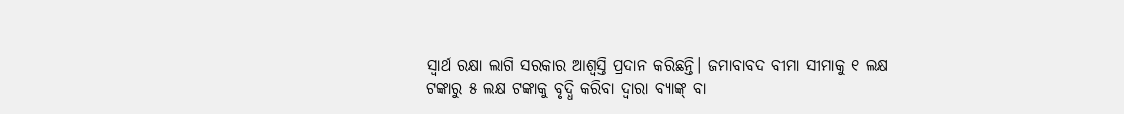ସ୍ଵାର୍ଥ ରକ୍ଷା ଲାଗି ସରକାର ଆଶ୍ଵସ୍ତି ପ୍ରଦାନ କରିଛନ୍ତି। ଜମାବାବଦ ବୀମା ସୀମାକୁ ୧ ଲକ୍ଷ ଟଙ୍କାରୁ ୫ ଲକ୍ଷ ଟଙ୍କାକୁ ବୃଦ୍ଧି କରିବା ଦ୍ଵାରା ବ୍ୟାଙ୍କ୍ ବା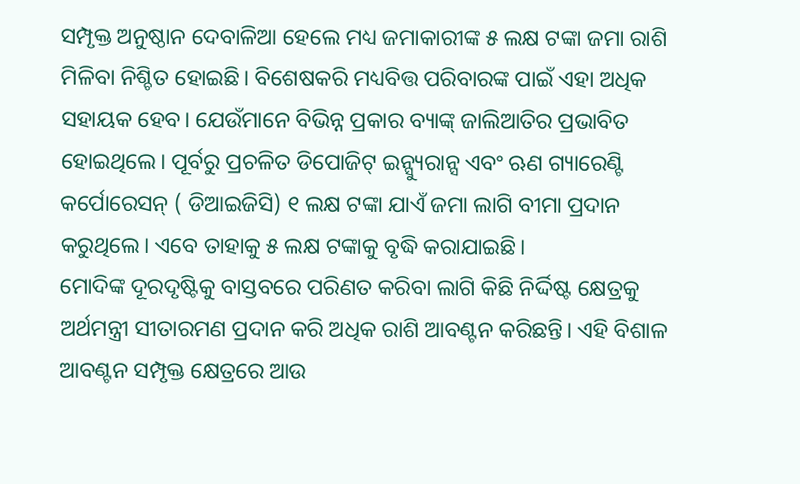ସମ୍ପୃକ୍ତ ଅନୁଷ୍ଠାନ ଦେବାଳିଆ ହେଲେ ମଧ୍ୟ ଜମାକାରୀଙ୍କ ୫ ଲକ୍ଷ ଟଙ୍କା ଜମା ରାଶି ମିଳିବା ନିଶ୍ଚିତ ହୋଇଛି। ବିଶେଷକରି ମଧ୍ୟବିତ୍ତ ପରିବାରଙ୍କ ପାଇଁ ଏହା ଅଧିକ ସହାୟକ ହେବ। ଯେଉଁମାନେ ବିଭିନ୍ନ ପ୍ରକାର ବ୍ୟାଙ୍କ୍ ଜାଲିଆତିର ପ୍ରଭାବିତ ହୋଇଥିଲେ। ପୂର୍ବରୁ ପ୍ରଚଳିତ ଡିପୋଜିଟ୍ ଇନ୍ସ୍ୟୁରାନ୍ସ ଏବଂ ଋଣ ଗ୍ୟାରେଣ୍ଟି କର୍ପୋରେସନ୍ ( ଡିଆଇଜିସି) ୧ ଲକ୍ଷ ଟଙ୍କା ଯାଏଁ ଜମା ଲାଗି ବୀମା ପ୍ରଦାନ କରୁଥିଲେ। ଏବେ ତାହାକୁ ୫ ଲକ୍ଷ ଟଙ୍କାକୁ ବୃଦ୍ଧି କରାଯାଇଛି।
ମୋଦିଙ୍କ ଦୂରଦୃଷ୍ଟିକୁ ବାସ୍ତବରେ ପରିଣତ କରିବା ଲାଗି କିଛି ନିର୍ଦ୍ଦିଷ୍ଟ କ୍ଷେତ୍ରକୁ ଅର୍ଥମନ୍ତ୍ରୀ ସୀତାରମଣ ପ୍ରଦାନ କରି ଅଧିକ ରାଶି ଆବଣ୍ଟନ କରିଛନ୍ତି। ଏହି ବିଶାଳ ଆବଣ୍ଟନ ସମ୍ପୃକ୍ତ କ୍ଷେତ୍ରରେ ଆଉ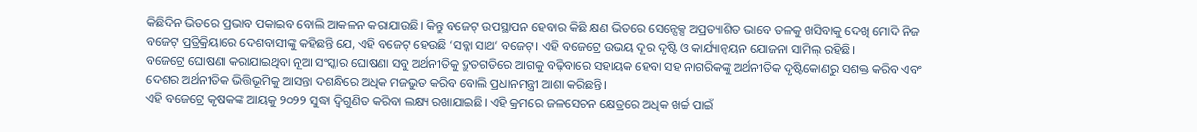କିଛିଦିନ ଭିତରେ ପ୍ରଭାବ ପକାଇବ ବୋଲି ଆକଳନ କରାଯାଉଛି। କିନ୍ତୁ ବଜେଟ୍ ଉପସ୍ଥାପନ ହେବାର କିଛି କ୍ଷଣ ଭିତରେ ସେନ୍ସେକ୍ସ ଅପ୍ରତ୍ୟାଶିତ ଭାବେ ତଳକୁ ଖସିବାକୁ ଦେଖି ମୋଦି ନିଜ ବଜେଟ୍ ପ୍ରତ୍ରିକ୍ରିୟାରେ ଦେଶବାସୀଙ୍କୁ କହିଛନ୍ତି ଯେ, ଏହି ବଜେଟ୍ ହେଉଛି ‘ସବ୍କା ସାଥ‘ ବଜେଟ୍। ଏହି ବଜେଟ୍ରେ ଉଭୟ ଦୂର ଦୃଷ୍ଟି ଓ କାର୍ଯ୍ୟାନ୍ବୟନ ଯୋଜନା ସାମିଲ୍ ରହିଛି।
ବଜେଟ୍ରେ ଘୋଷଣା କରାଯାଇଥିବା ନୂଆ ସଂସ୍କାର ଘୋଷଣା ସବୁ ଅର୍ଥନୀତିକୁ ଦ୍ରୁତଗତିରେ ଆଗକୁ ବଢ଼ିବାରେ ସହାୟକ ହେବା ସହ ନାଗରିକଙ୍କୁ ଅର୍ଥନୀତିକ ଦୃଷ୍ଟିକୋଣରୁ ସଶକ୍ତ କରିବ ଏବଂ ଦେଶର ଅର୍ଥନୀତିକ ଭିତ୍ତିଭୂମିକୁ ଆସନ୍ତା ଦଶନ୍ଧିରେ ଅଧିକ ମଜଭୁତ କରିବ ବୋଲି ପ୍ରଧାନମନ୍ତ୍ରୀ ଆଶା କରିଛନ୍ତି।
ଏହି ବଜେଟ୍ରେ କୃଷକଙ୍କ ଆୟକୁ ୨୦୨୨ ସୁଦ୍ଧା ଦ୍ଵିଗୁଣିତ କରିବା ଲକ୍ଷ୍ୟ ରଖାଯାଇଛି। ଏହି କ୍ରମରେ ଜଳସେଚନ କ୍ଷେତ୍ରରେ ଅଧିକ ଖର୍ଚ୍ଚ ପାଇଁ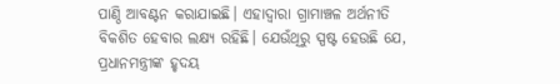ପାଣ୍ଠି ଆବଣ୍ଟନ କରାଯାଇଛି। ଏହାଦ୍ଵାରା ଗ୍ରାମାଞ୍ଚଳ ଅର୍ଥନୀତି ବିକଶିତ ହେବାର ଲକ୍ଷ୍ୟ ରହିଛି। ଯେଉଁଥିରୁ ସ୍ପଷ୍ଟ ହେଉଛି ଯେ, ପ୍ରଧାନମନ୍ତ୍ରୀଙ୍କ ହୃଦୟ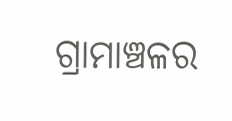ଗ୍ରାମାଞ୍ଚଳର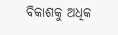ବିକାଶକୁ ଅଧିକ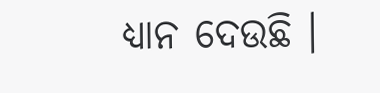ଧ୍ୟାନ ଦେଉଛି ।